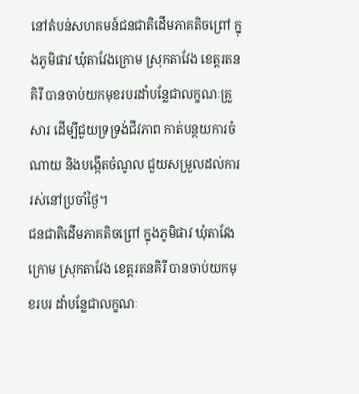នៅតំបន់សហគមន៍ជនជាតិដើមភាគតិចព្រៅ ក្នុងភូមិផាវ ឃុំតាវែងក្រោម ស្រុកតាវែង ខេត្តរតនគិរី បានចាប់យកមុខរបរដាំបន្លែជាលក្ខណៈគ្រួសារ ដើម្បីជួយទ្រទ្រង់ជីវភាព កាត់បន្ថយការចំណាយ និងបង្កើតចំណូល ជួយសម្រួលដល់ការរស់នៅប្រចាំថ្ងៃ។
ជនជាតិដើមភាគតិចព្រៅ ក្នុងភូមិផាវ ឃុំតាវែងក្រោម ស្រុកតាវែង ខេត្តរតនគិរី បានចាប់យកមុខរបរ ដាំបន្លែជាលក្ខណៈ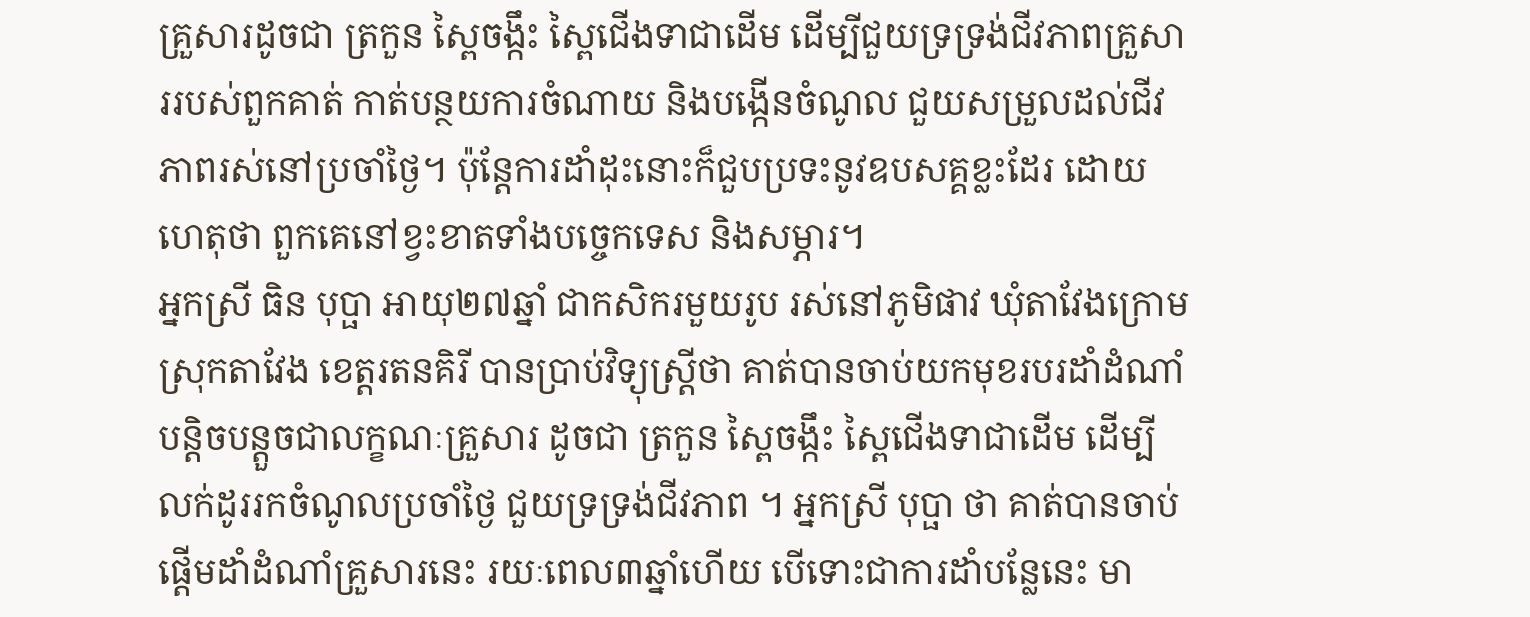គ្រួសារដូចជា ត្រកួន ស្ពៃចង្កឹះ ស្ពៃជើងទាជាដើម ដើម្បីជួយទ្រទ្រង់ជីវភាពគ្រួសាររបស់ពួកគាត់ កាត់បន្ថយការចំណាយ និងបង្កើនចំណូល ជួយសម្រួលដល់ជីវភាពរស់នៅប្រចាំថ្ងៃ។ ប៉ុន្តែការដាំដុះនោះក៏ជួបប្រទះនូវឧបសគ្គខ្លះដែរ ដោយហេតុថា ពួកគេនៅខ្វះខាតទាំងបច្ចេកទេស និងសម្ភារ។
អ្នកស្រី ធិន បុប្ផា អាយុ២៧ឆ្នាំ ជាកសិករមួយរូប រស់នៅភូមិផាវ ឃុំតាវែងក្រោម ស្រុកតាវែង ខេត្តរតនគិរី បានប្រាប់វិទ្យុស្រ្តីថា គាត់បានចាប់យកមុខរបរដាំដំណាំបន្តិចបន្តួចជាលក្ខណៈគ្រួសារ ដូចជា ត្រកួន ស្ពៃចង្កឹះ ស្ពៃជើងទាជាដើម ដើម្បីលក់ដូររកចំណូលប្រចាំថ្ងៃ ជួយទ្រទ្រង់ជីវភាព ។ អ្នកស្រី បុប្ផា ថា គាត់បានចាប់ផ្តើមដាំដំណាំគ្រួសារនេះ រយៈពេល៣ឆ្នាំហើយ បើទោះជាការដាំបន្លែនេះ មា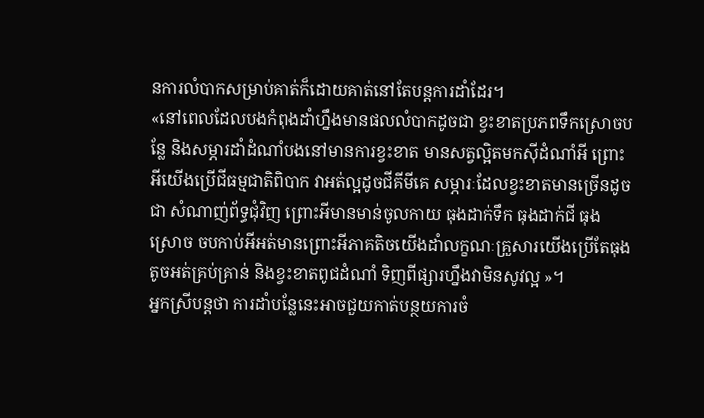នការលំបាកសម្រាប់គាត់ក៏ដោយគាត់នៅតែបន្តការដាំដែរ។
«នៅពេលដែលបងកំពុងដាំហ្នឹងមានផលលំបាកដូចជា ខ្វះខាតប្រភពទឹកស្រោចបន្លែ និងសម្ភារដាំដំណាំបងនៅមានការខ្វះខាត មានសត្វល្អិតមកស៊ីដំណាំអី ព្រោះអីយើងប្រើជីធម្មជាតិពិបាក វាអត់ល្អដូចជីគីមីគេ សម្ភារៈដែលខ្វះខាតមានច្រើនដូចជា សំណាញ់ព័ទ្ធជុំវិញ ព្រោះអីមានមាន់ចូលកាយ ធុងដាក់ទឹក ធុងដាក់ជី ធុងស្រោច ចបកាប់អីអត់មានព្រោះអីភាគតិចយើងដាំលក្ខណៈគ្រួសារយើងប្រើតែធុងតូចអត់គ្រប់គ្រាន់ និងខ្វះខាតពូជដំណាំ ទិញពីផ្សារហ្នឹងវាមិនសូវល្អ »។
អ្នកស្រីបន្តថា ការដាំបន្លែនេះអាចជួយកាត់បន្ថយការចំ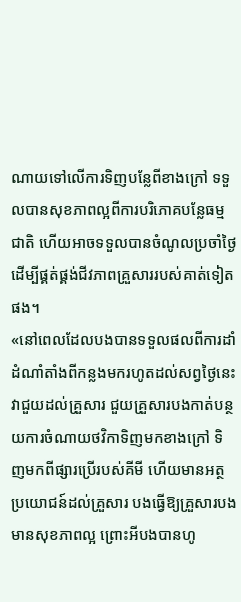ណាយទៅលើការទិញបន្លែពីខាងក្រៅ ទទួលបានសុខភាពល្អពីការបរិភោគបន្លែធម្មជាតិ ហើយអាចទទួលបានចំណូលប្រចាំថ្ងៃ ដើម្បីផ្គត់ផ្គង់ជីវភាពគ្រួសាររបស់គាត់ទៀតផង។
«នៅពេលដែលបងបានទទួលផលពីការដាំដំណាំតាំងពីកន្លងមករហូតដល់សព្វថ្ងៃនេះ វាជួយដល់គ្រួសារ ជួយគ្រួសារបងកាត់បន្ថយការចំណាយថវិកាទិញមកខាងក្រៅ ទិញមកពីផ្សារប្រើរបស់គីមី ហើយមានអត្ថប្រយោជន៍ដល់គ្រួសារ បងធ្វើឱ្យគ្រួសារបងមានសុខភាពល្អ ព្រោះអីបងបានហូ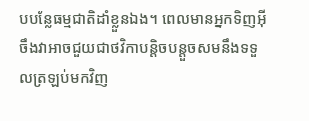បបន្លែធម្មជាតិដាំខ្លួនឯង។ ពេលមានអ្នកទិញអ៊ីចឹងវាអាចជួយជាថវិកាបន្តិចបន្តួចសមនឹងទទួលត្រឡប់មកវិញ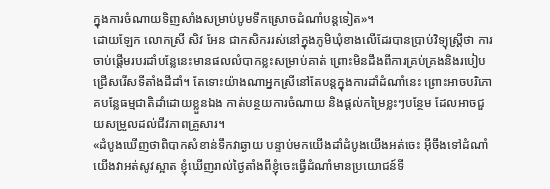ក្នុងការចំណាយទិញសាំងសម្រាប់បូមទឹកស្រោចដំណាំបន្តទៀត»។
ដោយឡែក លោកស្រី សិវ អែន ជាកសិកររស់នៅក្នុងភូមិឃុំខាងលើដែរបានប្រាប់វិទ្យុស្ត្រីថា ការចាប់ផ្តើមរបរដាំបន្លែនេះមានផលលំបាកខ្លះសម្រាប់គាត់ ព្រោះមិនដឹងពីការគ្រប់គ្រងនិងរបៀបជ្រើសរើសទីតាំងដីដាំ។ តែទោះយ៉ាងណាអ្នកស្រីនៅតែបន្តក្នុងការដាំដំណាំនេះ ព្រោះអាចបរិភោគបន្លែធម្មជាតិដាំដោយខ្លួនឯង កាត់បន្ថយការចំណាយ និងផ្តល់កម្រៃខ្លះៗបន្ថែម ដែលអាចជួយសម្រួលដល់ជីវភាពគ្រួសារ។
«ដំបូងឃើញថាពិបាកសំខាន់ទឹកវាឆ្ងាយ បន្ទាប់មកយើងដាំដំបូងយើងអត់ចេះ អ៊ីចឹងទៅដំណាំយើងវាអត់សូវស្អាត ខ្ញុំឃើញរាល់ថ្ងៃតាំងពីខ្ញុំចេះធ្វើដំណាំមានប្រយោជន៍ទី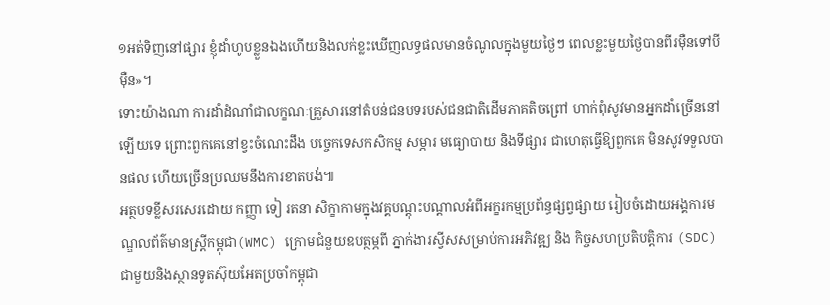១អត់ទិញនៅផ្សារ ខ្ញុំដាំហូបខ្លួនឯងហើយនិងលក់ខ្លះឃើញលទ្ធផលមានចំណូលក្នុងមួយថ្ងៃៗ ពេលខ្លះមួយថ្ងៃបានពីរម៉ឺនទៅបីម៉ឺន»។
ទោះយ៉ាងណា ការដាំដំណាំជាលក្ខណៈគ្រួសារនៅតំបន់ជនបទរបស់ជនជាតិដើមភាគតិចព្រៅ ហាក់ពុំសូវមានអ្នកដាំច្រើននៅឡើយទេ ព្រោះពួកគេនៅខ្វះចំណេះដឹង បច្ចេកទេសកសិកម្ម សម្ភារ មធ្យោបាយ និងទីផ្សារ ជាហេតុធ្វើឱ្យពួកគេ មិនសូវទទួលបានផល ហើយច្រើនប្រឈមនឹងការខាតបង់៕
អត្ថបទខ្លីសរសេរដោយ កញ្ញា ទៀ រតនា សិក្ខាកាមក្នុងវគ្គបណ្តុះបណ្តាលអំពីអក្ខរកម្មប្រព័ន្ធផ្សព្វផ្សាយ រៀបចំដោយអង្គការមណ្ឌលព័ត៌មានស្រ្តីកម្ពុជា(WMC) ក្រោមជំនួយឧបត្ថម្ភពី ភ្នាក់ងារស្វីសសម្រាប់ការអភិវឌ្ឍ និង កិច្ចសហប្រតិបត្តិការ (SDC) ជាមួយនិងស្ថានទូតស៊ុយអែតប្រចាំកម្ពុជា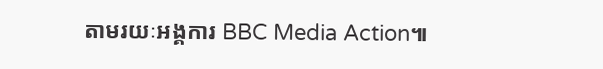តាមរយៈអង្គការ BBC Media Action៕